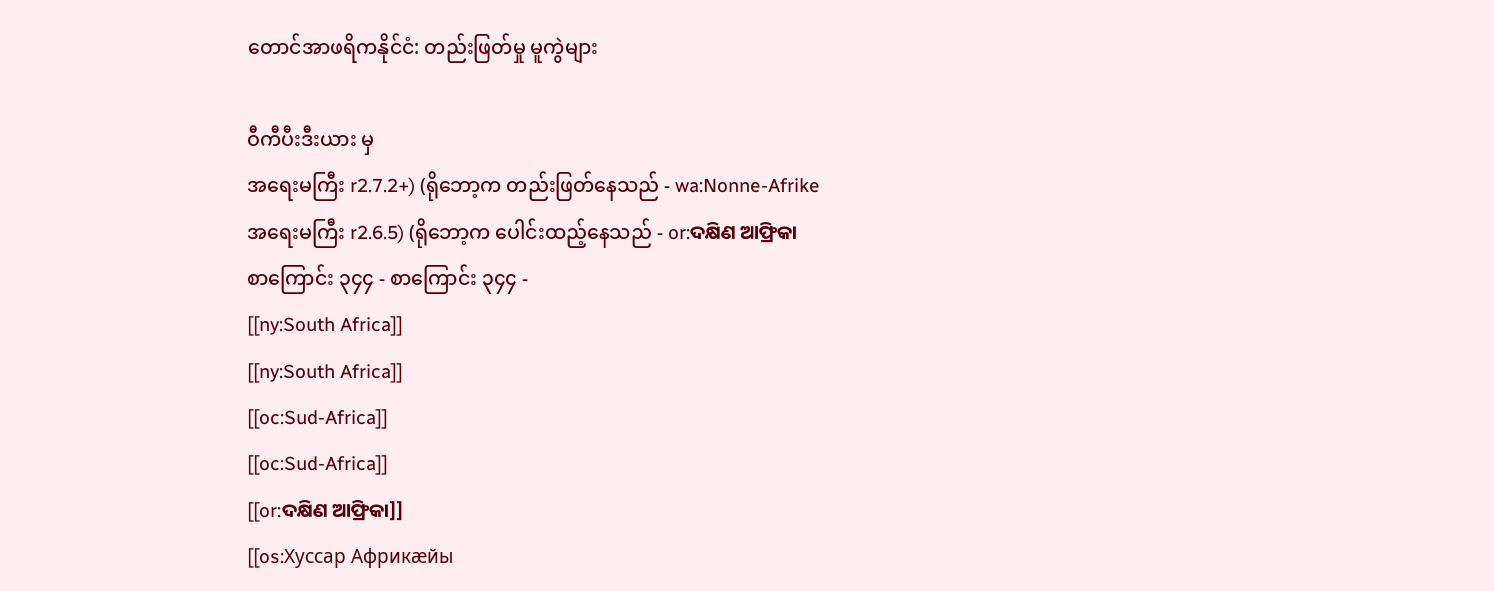တောင်အာဖရိကနိုင်ငံ: တည်းဖြတ်မှု မူကွဲများ

ဝီကီပီးဒီးယား မှ
အရေးမကြီး r2.7.2+) (ရိုဘော့က တည်းဖြတ်နေသည် - wa:Nonne-Afrike
အရေးမကြီး r2.6.5) (ရိုဘော့က ပေါင်းထည့်နေသည် - or:ଦକ୍ଷିଣ ଆଫ୍ରିକା
စာကြောင်း ၃၄၄ - စာကြောင်း ၃၄၄ -
[[ny:South Africa]]
[[ny:South Africa]]
[[oc:Sud-Africa]]
[[oc:Sud-Africa]]
[[or:ଦକ୍ଷିଣ ଆଫ୍ରିକା]]
[[os:Хуссар Африкæйы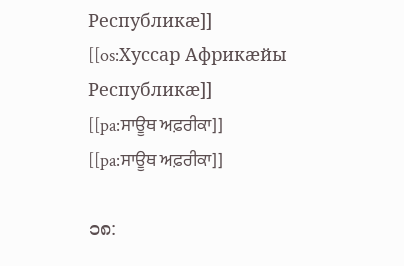Республикæ]]
[[os:Хуссар Африкæйы Республикæ]]
[[pa:ਸਾਊਥ ਅਫ਼ਰੀਕਾ]]
[[pa:ਸਾਊਥ ਅਫ਼ਰੀਕਾ]]

၁၈: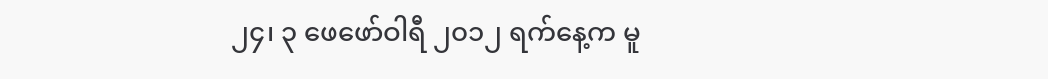၂၄၊ ၃ ဖေဖော်ဝါရီ ၂၀၁၂ ရက်နေ့က မူ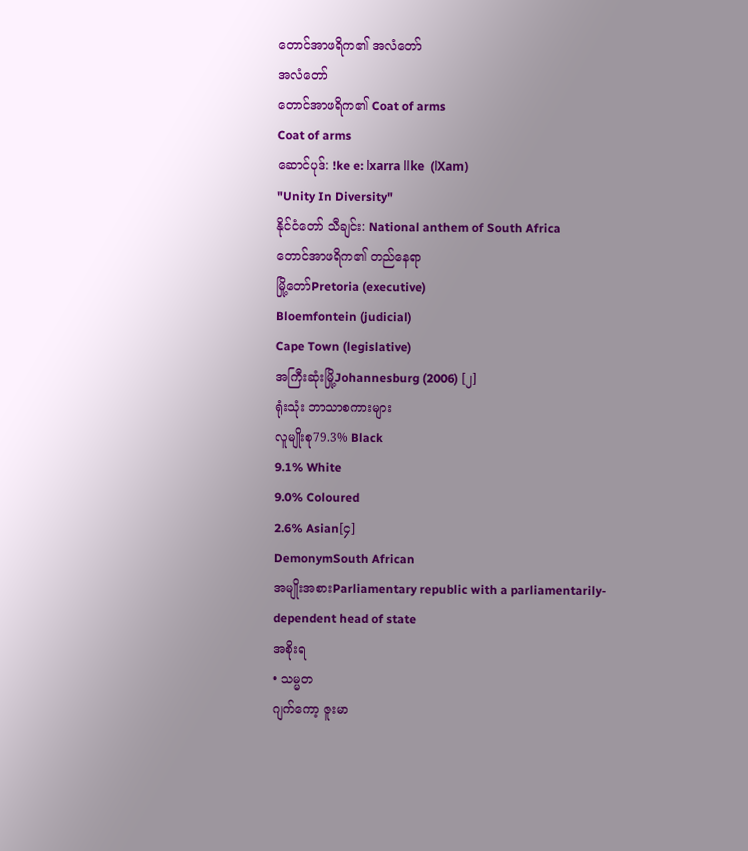တောင်အာဖရိက၏ အလံတော်
အလံတော်
တောင်အာဖရိက၏ Coat of arms
Coat of arms
ဆောင်ပုဒ်: !ke e: ǀxarra ǁke  (ǀXam)
"Unity In Diversity"
နိုင်ငံတော် သီချင်း: National anthem of South Africa
တောင်အာဖရိက၏ တည်နေရာ
မြို့တော်Pretoria (executive)
Bloemfontein (judicial)
Cape Town (legislative)
အကြီးဆုံးမြို့Johannesburg (2006) [၂]
ရုံးသုံး ဘာသာစကားများ
လူမျိုးစု79.3% Black
9.1% White
9.0% Coloured
2.6% Asian[၄]
DemonymSouth African
အမျိုးအစားParliamentary republic with a parliamentarily-dependent head of state
အစိုးရ
• သမ္မတ
ဂျက်ကော့ ဇူးမာ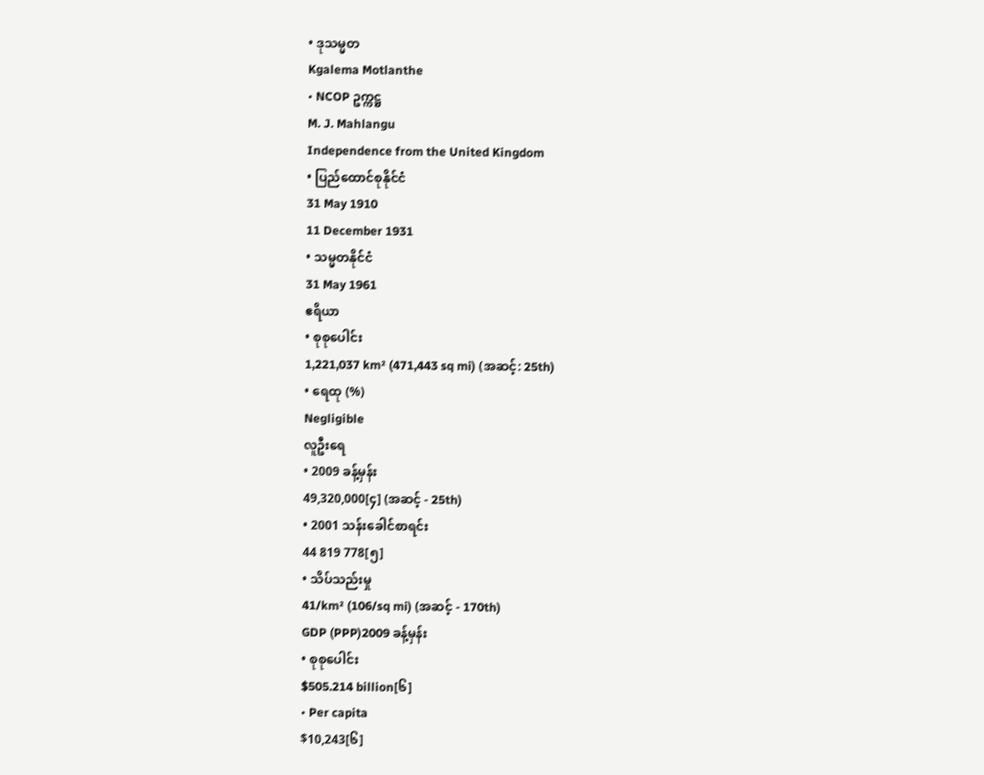• ဒုသမ္မတ
Kgalema Motlanthe
• NCOP ဥက္ကဋ္ဌ
M. J. Mahlangu
Independence from the United Kingdom
• ပြည်ထောင်စုနိုင်ငံ
31 May 1910
11 December 1931
• သမ္မတနိုင်ငံ
31 May 1961
ဧရိယာ
• စုစုပေါင်း
1,221,037 km² (471,443 sq mi) (အဆင့်: 25th)
• ရေထု (%)
Negligible
လူဦးရေ
• 2009 ခန့်မှန်း
49,320,000[၄] (အဆင့် - 25th)
• 2001 သန်းခေါင်စာရင်း
44 819 778[၅]
• သိပ်သည်းမှု
41/km² (106/sq mi) (အဆင့် - 170th)
GDP (PPP)2009 ခန့်မှန်း
• စုစုပေါင်း
$505.214 billion[၆]
• Per capita
$10,243[၆]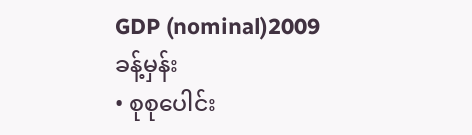GDP (nominal)2009 ခန့်မှန်း
• စုစုပေါင်း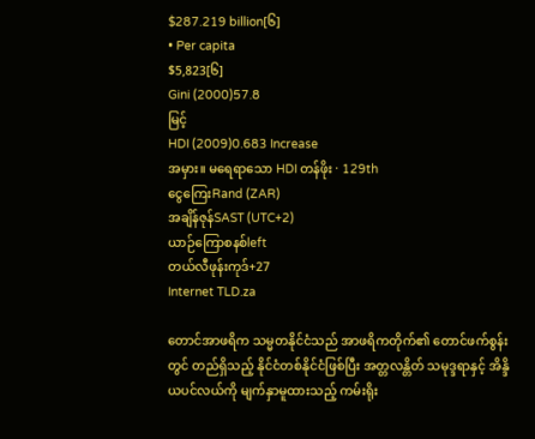$287.219 billion[၆]
• Per capita
$5,823[၆]
Gini (2000)57.8
မြင့်
HDI (2009)0.683 Increase
အမှား။ မရေရာသော HDI တန်ဖိုး · 129th
ငွေကြေးRand (ZAR)
အချိန်ဇုန်SAST (UTC+2)
ယာဉ်ကြောစနစ်left
တယ်လီဖုန်းကုဒ်+27
Internet TLD.za

တောင်အာဖရိက သမ္မတနိုင်ငံသည် အာဖရိကတိုက်၏ တောင်ဖက်စွန်းတွင် တည်ရှိသည့် နိုင်ငံတစ်နိုင်ငံဖြစ်ပြီး အတ္တလန္တိတ် သမုဒ္ဒရာနှင့် အိန္ဒိယပင်လယ်ကို မျက်နှာမူထားသည့် ကမ်းရိုး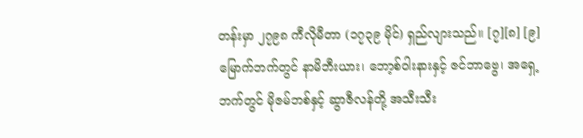တန်းမှာ ၂၇၉၈ ကီလိုမီတာ (၁၇၃၉ မိုင်) ရှည်လျားသည်။ [၇][၈] [၉] မြောက်ဘက်တွင် နာမိဘီးယား၊ ဘော့စ်ဝါးနားနှင့် ဇင်ဘာဗွေ၊ အရှေ့ဘက်တွင် မိုဇမ်ဘစ်နှင့် ဆွာဇီလန်တို့ အသီးသီး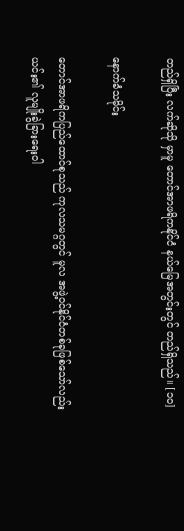တည်ရှိပြီး လက်ဆိုသို မှာမူ တောင်အာဖရိကနိုင်ငံ နယ်မြေအတွင်းတွင် တည်ရှိသည်။ [၁၀]

နောက်ခံသမိုင်း

တောင်အာဖရိကပြည်‌ထောင်စုသည် ကုလသမဂ္ဂတွင် မူလ အဖွဲ့ဝင်နိုင်ငံတစ်ခုဖြစ်‌သော်လည်း ယင်း၏ လူမျိုးခွဲခြား‌ရေးဝါ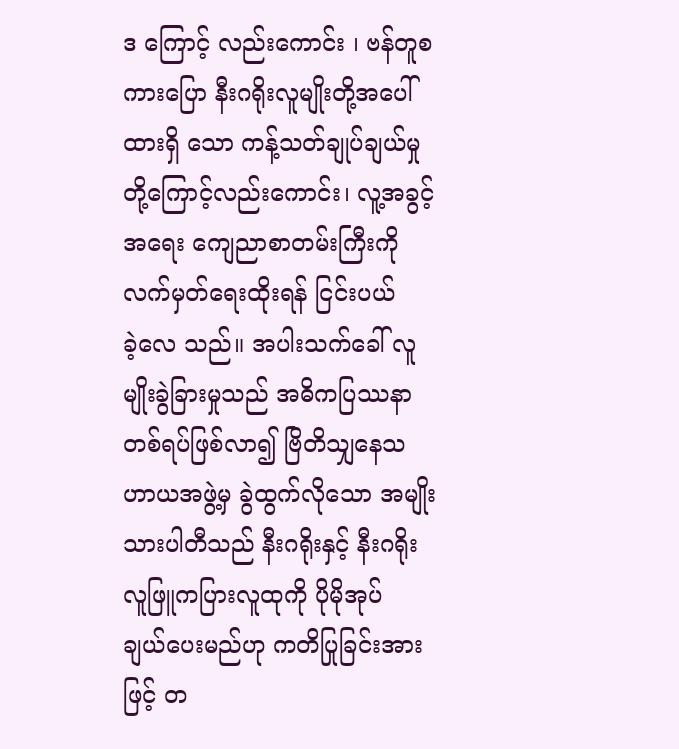ဒ ‌ကြောင့် လည်းကောင်း ၊ ဗန်တူစကား‌ပြော နီးဂရိုးလူမျိုးတို့အ‌ပေါ်ထားရှိ ‌သော ကန့်သတ်ချုပ်ချယ်မှုတို့‌ကြောင့်လည်းကောင်း၊ လူ့အခွင့်အ‌ရေး ‌ကျေညာစာတမ်းကြီးကို လက်မှတ်‌ရေးထိုးရန် ငြင်းပယ်ခဲ့‌လေ သည်။ အပါးသက်‌ခေါ် လူမျိုးခွဲခြားမှုသည် အဓိကပြဿနာ တစ်ရပ်ဖြစ်လာ၍ ဗြိတိသျှ‌နေသဟာယအဖွဲ့မှ ခွဲထွက်လို‌သော အမျိုးသားပါတီသည် နီးဂရိုးနှင့် နီးဂရိုး လူဖြူကပြားလူထုကို ပိုမိုအုပ်ချယ်‌ပေးမည်ဟု ကတိပြုခြင်းအားဖြင့် တ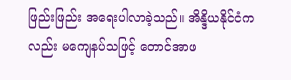ဖြည်းဖြည်း အ‌ရေးပါလာခဲ့သည်။ အိန္ဒိယနိုင်ငံကလည်း မ‌ကျေနပ်သဖြင့် ‌တောင်အာဖ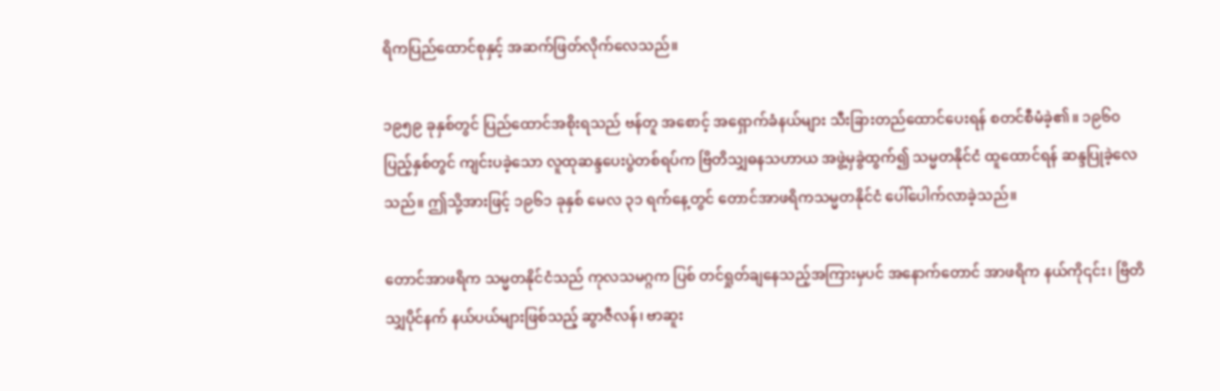ရိကပြည်‌ထောင်စုနှင့် အဆက်ဖြတ်လိုက်‌လေသည်။

၁၉၅၉ ခုနှစ်တွင် ပြည်‌ထောင်အစိုးရသည် ဗန်တူ အ‌စောင့် အ‌ရှောက်ခံနယ်များ သီးခြားတည်‌ထောင်‌ပေးရန် စတင်စီမံခဲ့၏။ ၁၉၆၀ ပြည့်နှစ်တွင် ကျင်းပခဲ့‌သော လူထုဆန္ဒ‌ပေးပွဲတစ်ရပ်က ဗြိတိသျှဓနသဟာယ အဖွဲ့မှခွဲထွက်၍ သမ္မတနိုင်ငံ ထူ‌ထောင်ရန် ဆန္ဒပြုခဲ့‌လေသည်။ ဤသို့အားဖြင့် ၁၉၆၁ ခုနှစ် ‌မေလ ၃၁ ရက်‌နေ့တွင် ‌တောင်အာဖရိကသမ္မတနိုင်ငံ ‌ပေါ်‌ပေါက်လာခဲ့သည်။

တောင်အာဖရိက သမ္မတနိုင်ငံသည် ကုလသမဂ္ဂက ပြစ် တင်ရှုတ်ချ‌နေသည့်အကြားမှပင် အ‌နောက်‌တောင် အာဖရိက နယ်ကို၎င်း၊ ဗြိတိသျှပိုင်နက် နယ်ပယ်များဖြစ်သည့် ဆွာဇီလန်၊ ဗာဆူး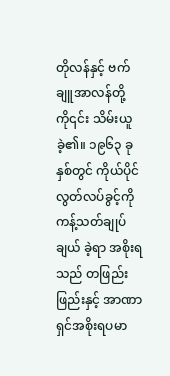တိုလန်နှင့် ဗက်ချူအာလန်တို့ကို၎င်း သိမ်းယူခဲ့၏။ ၁၉၆၃ ခုနှစ်တွင် ကိုယ်ပိုင်လွတ်လပ်ခွင့်ကို ကန့်သတ်ချုပ်ချယ် ခဲ့ရာ အစိုးရသည် တဖြည်းဖြည်းနှင့် အာဏာရှင်အစိုးရပမာ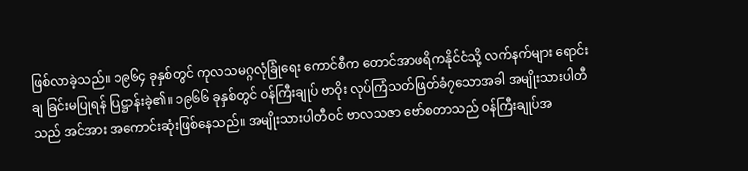ဖြစ်လာခဲ့သည်။ ၁၉၆၄ ခုနှစ်တွင် ကုလသမဂ္ဂလုံခြုံ‌ရေး ‌ကောင်စီက ‌တောင်အာဖရိကနိုင်ငံသို့ လက်နက်များ ‌ရောင်းချ ခြင်းမပြုရန် ပြဋ္ဌာန်းခဲ့၏။ ၁၉၆၆ ခုနှစ်တွင် ဝန်ကြီးချုပ် ဗာဝိုး လုပ်ကြံသတ်ဖြတ်ခံ၇‌သောအခါ အမျိုးသားပါတီသည် အင်အား အ‌ကောင်းဆုံးဖြစ်‌နေသည်။ အမျိုးသားပါတီဝင် ဗာလသဇာ ‌ဗော်စတာသည် ဝန်ကြီးချုပ်အ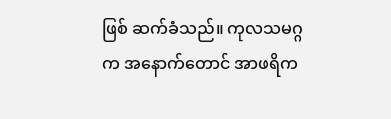ဖြစ် ဆက်ခံသည်။ ကုလသမဂ္ဂက အ‌နောက်‌တောင် အာဖရိက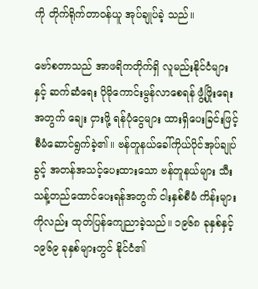ကို တိုက်ရိုက်တာဝန်ယူ အုပ်ချုပ်ခဲ့ သည်။

ဗော်စတာသည် အာဖရိကတိုက်ရှိ လူမည်းနိုင်ငံများနှင့် ဆက်ဆံ‌ရေး ပိုမို‌ကောင်းမွန်လာ‌စေရန် ဖွံ့ဖြိုး‌ရေးအတွက် ‌ချေး ငှားဖို့ ရန်ပုံ‌ငွေများ ထားရှိ‌ပေးခြင်းဖြင့် စီမံ‌ဆောင်ရွက်ခဲ့၏။ ဗန်တူနယ်‌ခေါ်ကိုယ်ပိုင်အုပ်ချုပ်ခွင့် အတန်အသင့်‌ပေးထား‌သော ဗန်တူနယ်များ သီးသန့်တည်‌ထောင်‌ပေးရန်အတွက် ငါးနှစ်စီမံ ကိန်းများကိုလည်း ထုတ်ပြန်‌ကျေညာခဲ့သည်။ ၁၉၆၈ ခုနှစ်နှင့် ၁၉၆၉ ခုနှစ်များတွင် နိုင်ငံ၏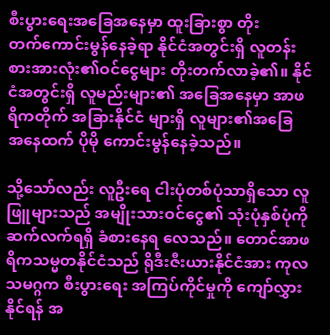စီးပွား‌ရေးအ‌ခြေအ‌နေမှာ ထူးခြားစွာ တိုးတက်‌ကောင်းမွန်‌နေခဲ့ရာ နိုင်ငံအတွင်းရှိ လူတန်း စားအားလုံး၏ဝင်‌ငွေများ တိုးတက်လာခဲ့၏။ နိုင်ငံအတွင်းရှိ လူမည်းများ၏ အ‌ခြေအ‌နေမှာ အာဖရိကတိုက် အခြားနိုင်ငံ များရှိ လူများ၏အ‌ခြေအ‌နေထက် ပိုမို ‌ကောင်းမွန်‌နေခဲ့သည်။

သို့‌သော်လည်း လူဦး‌ရေ ငါးပုံတစ်ပုံသာရှိ‌သော လူဖြူများသည် အမျိုးသားဝင်‌ငွေ၏ သုံးပုံနှစ်ပုံကို ဆက်လက်ရရှိ ခံစား‌နေရ လေသည်။ ‌တောင်အာဖရိကသမ္မတနိုင်ငံသည် ရိုဒီးဇီးယားနိုင်ငံအား ကုလသမဂ္ဂက စီးပွား‌ရေး အကြပ်ကိုင်မှုကို ‌ကျော်လွှားနိုင်ရန် အ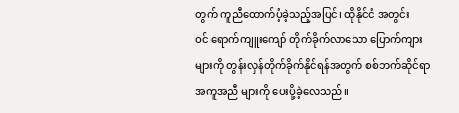တွက် ကူညီ‌ထောက်ပံ့ခဲ့သည့်အပြင်၊ ထိုနိုင်ငံ အတွင်းဝင် ‌ရောက်ကျူး‌ကျော် တိုက်ခိုက်လာ‌သော ‌ပြောက်ကျားများကို တွန်းလှန်တိုက်ခိုက်နိုင်ရန်အတွက် စစ်ဘက်ဆိုင်ရာ အကူအညီ များကို ‌ပေးပို့ခဲ့‌လေသည်။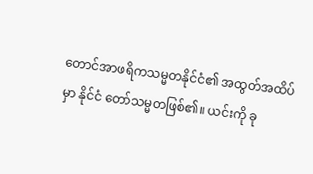တောင်အာဖရိကသမ္မတနိုင်ငံ၏ အထွတ်အထိပ်မှာ နိုင်ငံ ‌တော်သမ္မတဖြစ်၏။ ယင်းကို ခု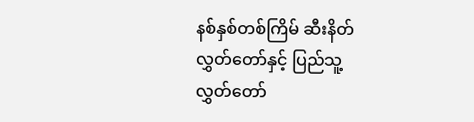နစ်နှစ်တစ်ကြိမ် ဆီးနိတ် လွှတ်‌တော်နှင့် ပြည်သူ့လွှတ်‌တော်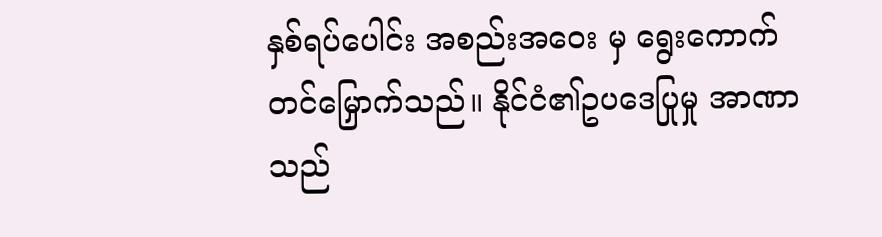နှစ်ရပ်‌ပေါင်း အစည်းအ‌ဝေး မှ ‌ရွေး‌ကောက်တင်‌မြှောက်သည်။ နိုင်ငံ၏ဥပ‌ဒေပြုမှု အာဏာ သည်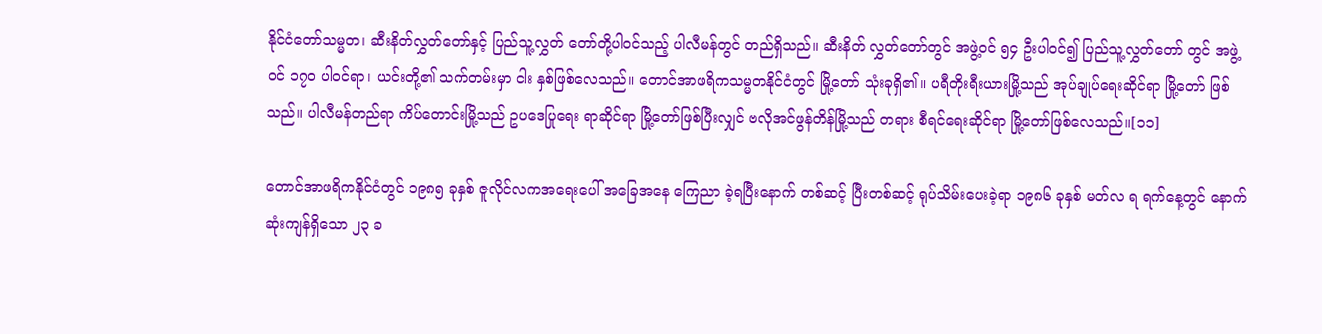နိုင်ငံ‌တော်သမ္မတ၊ ဆီးနိတ်လွှတ်‌တော်နှင့် ပြည်သူ့လွှတ် ‌တော်တို့ပါဝင်သည့် ပါလီမန်တွင် တည်ရှိသည်။ ဆီးနိတ် လွှတ်‌တော်တွင် အဖွဲ့ဝင် ၅၄ ဦးပါဝင်၍ ပြည်သူ့လွှတ်‌တော် တွင် အဖွဲ့ဝင် ၁၇ဝ ပါဝင်ရာ၊ ယင်းတို့၏ သက်တမ်းမှာ ငါး နှစ်ဖြစ်‌လေသည်။ ‌တောင်အာဖရိကသမ္မတနိုင်ငံတွင် မြို့‌တော် သုံးခုရှိ၏။ ပရီတိုးရီးယားမြို့သည် အုပ်ချုပ်‌ရေးဆိုင်ရာ မြို့‌တော် ဖြစ်သည်။ ပါလီမန်တည်ရာ ကိပ်တောင်းမြို့သည် ဥပ‌ဒေပြု‌ရေး ရာဆိုင်ရာ မြို့‌တော်ဖြစ်ပြီးလျှင် ဗလိုအင်ဖွန်တိန်မြို့သည် တရား စီရင်‌ရေးဆိုင်ရာ မြို့‌တော်ဖြစ်‌လေသည်။[၁၁]

တောင်အာဖရိကနိုင်ငံတွင် ၁၉၈၅ ခုနှစ် ဇူလိုင်လကအ‌ရေး‌ပေါ် အ‌ခြေအ‌နေ ‌ကြေညာ ခဲ့ရပြီး‌နောက် တစ်ဆင့် ပြီးတစ်ဆင့် ရုပ်သိမ်း‌ပေးခဲ့ရာ ၁၉၈၆ ခုနှစ် မတ်လ ရ ရက်‌နေ့တွင် ‌နောက်ဆုံးကျန်ရှိ‌သော ၂၃ ခ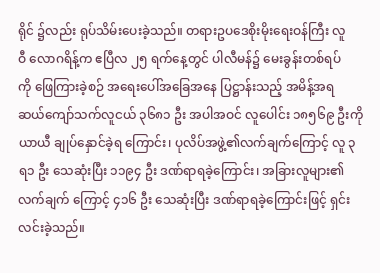ရိုင် ၌လည်း ရုပ်သိမ်း‌ပေးခဲ့သည်။ တရားဥပ‌ဒေစိုးမိုး‌ရေးဝန်ကြီး လူဝီ ‌လောဂရိန့်က ဧပြီလ ၂၅ ရက်‌နေ့တွင် ပါလီမန်၌ ‌မေးခွန်းတစ်ရပ်ကို ‌ဖြေကြားခဲ့စဉ် အ‌ရေး‌ပေါ်အ‌ခြေအ‌နေ ပြဋ္ဌာန်းသည့် အမိန့်အရ ဆယ်‌ကျော်သက်လူငယ် ၃၆၈၁ ဦး အပါအဝင် လူ‌ပေါင်း ၁၈၅၆၉ ဦးကို ယာယီ ချုပ်‌နှောင်ခဲ့ရ ‌ကြောင်း၊ ပုလိပ်အဖွဲ့၏လက်ချက်‌ကြောင့် လူ ၃ရ၁ ဦး ‌သေဆုံးပြီး ၁၁၉၄ ဦး ဒဏ်ရာရခဲ့‌ကြောင်း၊ အခြားလူများ၏လက်ချက် ‌ကြောင့် ၄၁၆ ဦး ‌သေဆုံးပြီး ဒဏ်ရာရခဲ့‌ကြောင်းဖြင့် ရှင်းလင်းခဲ့သည်။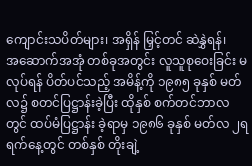ကျောင်းသပိတ်များ၊ အရှိန် မြှင့်တင် ဆဲနွှဲရန်၊ အ‌ဆောက်အအုံ တစ်ခုအတွင်း လူသူစု‌ဝေးခြင်း မလုပ်ရန် ပိတ်ပင်သည့် အမိန့်ကို ၁၉၈၅ ခုနှစ် မတ်လ၌ စတင်ပြဋ္ဌာန်းခဲ့ပြီး ထိုနှစ် စက်တင်ဘာလတွင် ထပ်မံပြဋ္ဌာန်း ခဲ့ရာမှ ၁၉၈၆ ခုနှစ် မတ်လ ၂ရ ရက်‌နေ့တွင် တစ်နှစ် တိုးချဲ့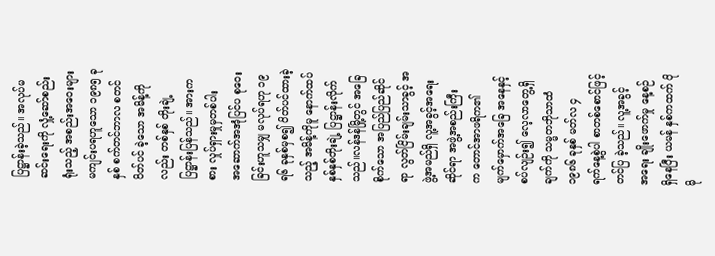ပြဋ္ဌာန်းခဲ့သည်။ အလုပ်မဆင်း‌ရေးကို လှုံ့‌ဆော်စည်းရုံးသည့် အစည်းအ‌ဝေးများ မကျင်းပရဟူ‌သော ၁၉၈၅ ခုနှစ် စက်တင်ဘာလ စတင်ပိတ်ပင် ခဲ့‌သော အမိန့်ကိုလည်း တစ်နှစ် တိုးချဲ့ပြဋ္ဌာန်းပြန်သည်။ အားကစား လှုပ်ရှားမှုမှတစ်ပါး အ‌ဆောက်အအုံပြင်ပ စု‌ဝေး ခြင်းဟူသမျှ မလုပ်ရဟု ၁၉ရ၆ ခုနှစ်မှစ၍ ပိတ်ပင်ထားခဲ့သည့် အမိန့်ကိုမူ ‌နောက်ထပ် နှစ်နှစ်တိုးချဲ့ ပြဋ္ဌာန်းလိုက်သည်။လန်ဒန်မြို့တွင် အ‌ခြေစိုက်‌သော အပြည်ပြည်ဆိုင်ရာ လွတ်ငြိမ်းချမ်းသာခွင့် အဖွဲ့အမည်ရှိ လူ့အခွင့်အ‌ရေးဆိုင်ရာ အဖွဲ့အစည်းကြီးက ‌တောင်အာဖရိက၏ မျက်‌မှောက်အ‌ခြေ အ‌နေနှင့် စပ်လျဉ်း၍ ‌လေ့လာ‌တွေ့ရှိချက်ကို သမ္မတဘိုသာထံ ၁၉၈၆ ခုနှစ် မတ်လ ၄ ရက်‌နေ့စွဲပါ စာတစ်‌စောင်ဖြင့် တင်ပြ ခဲ့သည်။ လူ့အခွင့်အ‌ရေး ချိုး‌ဖောက်မှု ‌နေ့စဉ်ရှိ‌နေပြီး ယမန် နှစ်ကထက် ပိုမို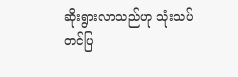ဆိုးရွားလာသည်ဟု သုံးသပ်တင်ပြ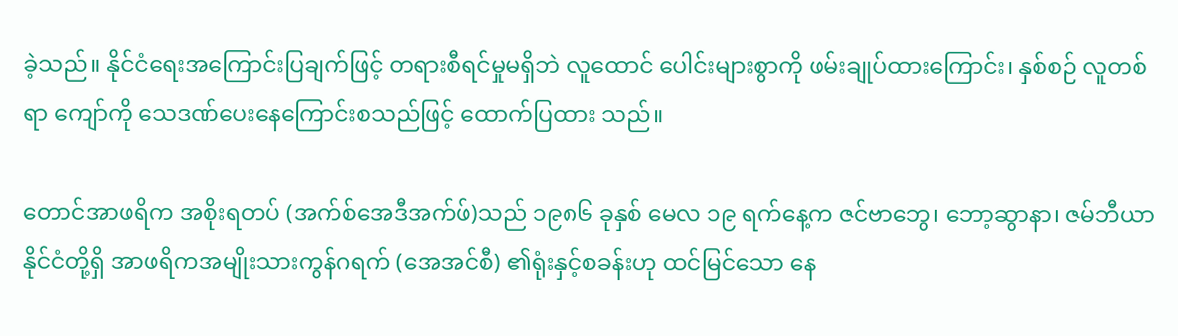ခဲ့သည်။ နိုင်ငံ‌ရေးအ‌ကြောင်းပြချက်ဖြင့် တရားစီရင်မှုမရှိဘဲ လူ‌ထောင် ‌ပေါင်းများစွာကို ဖမ်းချုပ်ထား‌ကြောင်း၊ နှစ်စဉ် လူတစ်ရာ ‌ကျော်ကို ‌သေဒဏ်‌ပေး‌နေ‌ကြောင်းစသည်ဖြင့် ‌ထောက်ပြထား သည်။

တောင်အာဖရိက အစိုးရတပ် (အက်စ်‌အေဒီအက်ဖ်)သည် ၁၉၈၆ ခုနှစ် ‌မေလ ၁၉ ရက်‌နေ့က ဇင်ဗာ‌ဘွေ၊ ‌ဘော့ဆွာနာ၊ ဇမ်ဘီယာနိုင်ငံတို့ရှိ အာဖရိကအမျိုးသားကွန်ဂရက် (အေအင်စီ) ၏ရုံးနှင့်စခန်းဟု ထင်မြင်‌သော ‌နေ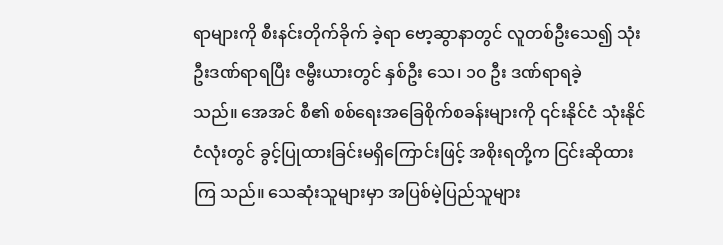ရာများကို စီးနင်းတိုက်ခိုက် ခဲ့ရာ ‌ဗော့ဆွာနာတွင် လူတစ်ဦး‌သေ၍ သုံးဦးဒဏ်ရာရပြီး ဇမ္ဗီးယားတွင် နှစ်ဦး ‌သေ၊ ၁၀ ဦး ဒဏ်ရာရခဲ့သည်။ ‌အေအင် စီ၏ စစ်‌ရေးအ‌ခြေစိုက်စခန်းများကို ၎င်းနိုင်ငံ သုံးနိုင်ငံလုံးတွင် ခွင့်ပြုထားခြင်းမရှိ‌ကြောင်းဖြင့် အစိုးရတို့က ငြင်းဆိုထားကြ သည်။ ‌သေဆုံးသူများမှာ အပြစ်မဲ့ပြည်သူများ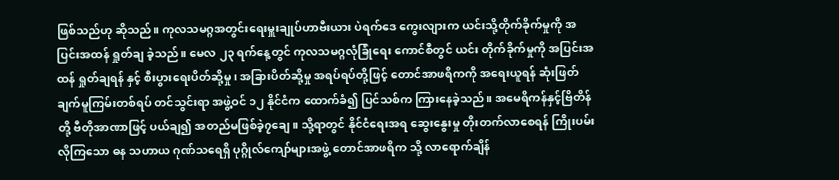ဖြစ်သည်ဟု ဆိုသည်။ ကုလသမဂ္ဂအတွင်း‌ရေးမှူးချုပ်ဟာဗီးယား ပဲရက်‌ဒေ ‌ကွေးလျားက ယင်းသို့တိုက်ခိုက်မှုကို အပြင်းအထန် ရှုတ်ချ ခဲ့သည်။ ‌မေလ ၂၃ ရက်‌နေ့တွင် ကုလသမဂ္ဂလုံခြုံ‌ရေး ‌ကောင်စီတွင် ယင်း တိုက်ခိုက်မှုကို အပြင်းအထန် ရှုတ်ချရန် နှင့် စီးပွား‌ရေးပိတ်ဆို့မှု၊ အခြားပိတ်ဆို့မှု အရပ်ရပ်တို့ဖြင့် ‌တောင်အာဖရိကကို အ‌ရေးယူရန် ဆုံးဖြတ်ချက်မူကြမ်းတစ်ရပ် တင်သွင်းရာ အဖွဲ့ဝင် ၁၂ နိုင်ငံက ‌ထောက်ခံ၍ ပြင်သစ်က ကြား‌နေခဲ့သည်။ အ‌မေရိကန်နှင့်ဗြိတိန်တို့ ဗီတိုအာဏာဖြင့် ပယ်ချ၍ အတည်မဖြစ်ခဲ့၇‌ချေ။ သို့ရာတွင် နိုင်ငံ‌ရေးအရ ‌ဆွေး‌နွေးမှု တိုးတက်လာ‌စေရန် ကြိုးပမ်းလိုကြ‌သော ဓန သဟာယ ဂုဏ်သ‌ရေရှိ ပုဂ္ဂိုလ်‌ကျော်များအဖွဲ့ ‌တောင်အာဖရိက သို့ လာ‌ရောက်ချိန်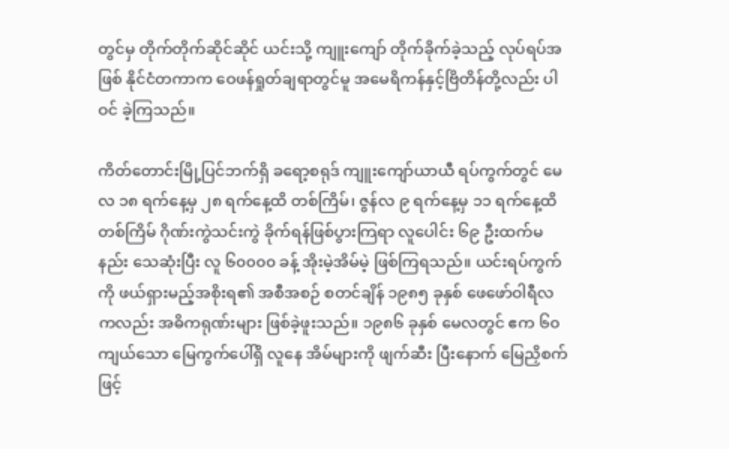တွင်မှ တိုက်တိုက်ဆိုင်ဆိုင် ယင်းသို့ ကျူး‌ကျော် တိုက်ခိုက်ခဲ့သည့် လုပ်ရပ်အဖြစ် နိုင်ငံတကာက ‌ဝေဖန်ရှုတ်ချရာတွင်မူ အ‌မေရိကန်နှင့်ဗြိတိန်တို့လည်း ပါဝင် ခဲ့ကြသည်။

ကိတ်‌တောင်းမြို့ပြင်ဘက်ရှိ ခ‌ရော့စရုဒ် ကျူး‌ကျော်ယာယီ ရပ်ကွက်တွင် ‌မေလ ၁၈ ရက်‌နေ့မှ ၂၈ ရက်‌နေ့ထိ တစ်ကြိမ်၊ ဇွန်လ ၉ ရက်‌နေ့မှ ၁၁ ရက်‌နေ့ထိ တစ်ကြိမ် ဂိုဏ်းကွဲသင်းကွဲ ခိုက်ရန်ဖြစ်ပွားကြရာ လူ‌ပေါင်း ၆၉ ဦးထက်မနည်း ‌သေဆုံးပြီး လူ ၆၀၀၀၀ ခန့် အိုးမဲ့အိမ်မဲ့ ဖြစ်ကြရသည်။ ယင်းရပ်ကွက်ကို ဖယ်ရှားမည့်အစိုးရ၏ အစီအစဉ် စတင်ချိန် ၁၉၈၅ ခုနှစ် ‌ဖေ‌ဖော်ဝါရီလကလည်း အဓိကရုဏ်းများ ဖြစ်ခဲ့ဖူးသည်။ ၁၉၈၆ ခုနှစ် ‌မေလတွင် ဧက ၆၀ ကျယ်‌သော ‌မြေကွက်‌ပေါ်ရှိ လူ‌နေ အိမ်များကို ဖျက်ဆီး ပြီး‌နောက် ‌မြေညှိစက်ဖြင့်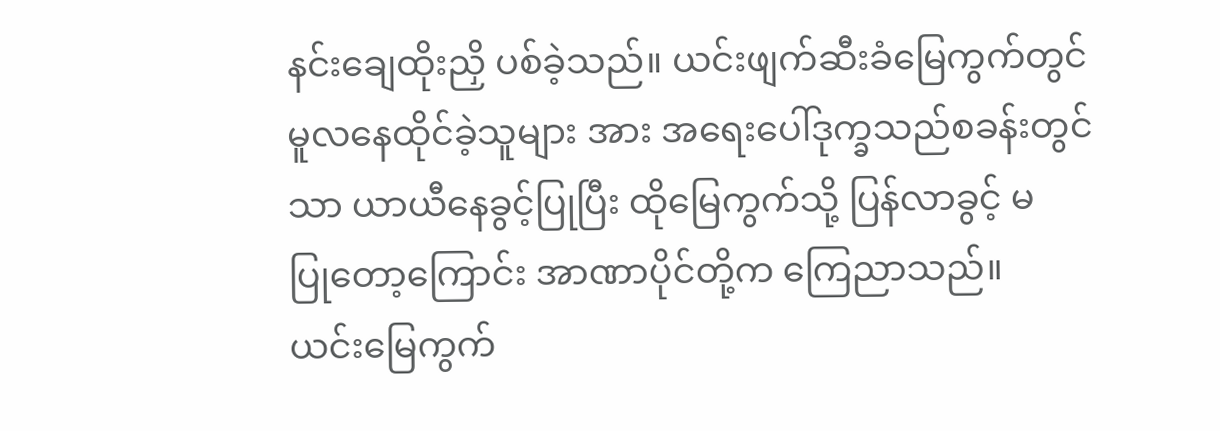နင်း‌ချေထိုးညှိ ပစ်ခဲ့သည်။ ယင်းဖျက်ဆီးခံ‌မြေကွက်တွင် မူလ‌နေထိုင်ခဲ့သူများ အား အ‌ရေး‌ပေါ်ဒုက္ခသည်စခန်းတွင်သာ ယာယီ‌နေခွင့်ပြုပြီး ထို‌မြေကွက်သို့ ပြန်လာခွင့် မပြု‌တော့‌ကြောင်း အာဏာပိုင်တို့က ‌ကြေညာသည်။ ယင်း‌မြေကွက်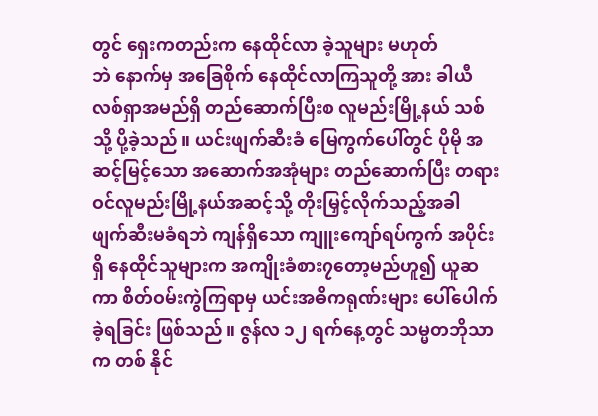တွင် ‌ရှေးကတည်းက ‌နေထိုင်လာ ခဲ့သူများ မဟုတ်ဘဲ ‌နောက်မှ အ‌ခြေစိုက် ‌နေထိုင်လာကြသူတို့ အား ခါယီလစ်ရှာအမည်ရှိ တည်‌ဆောက်ပြီးစ လူမည်းမြို့နယ် သစ်သို့ ပို့ခဲ့သည်။ ယင်းဖျက်ဆီးခံ ‌မြေကွက်‌ပေါ်တွင် ပိုမို အဆင့်မြင့်‌သော အ‌ဆောက်အအုံများ တည်‌ဆောက်ပြီး တရားဝင်လူမည်းမြို့နယ်အဆင့်သို့ တိုးမြှင့်လိုက်သည့်အခါ ဖျက်ဆီးမခံရဘဲ ကျန်ရှိ‌သော ကျူး‌ကျော်ရပ်ကွက် အပိုင်းရှိ ‌နေထိုင်သူများက အကျိုးခံစား၇‌တော့မည်ဟူ၍ ယူဆကာ စိတ်ဝမ်းကွဲကြရာမှ ယင်းအဓိကရုဏ်းများ ‌ပေါ်‌ပေါက်ခဲ့ရခြင်း ဖြစ်သည်။ ဇွန်လ ၁၂ ရက်‌နေ့တွင် သမ္မတဘိုသာက တစ် နိုင်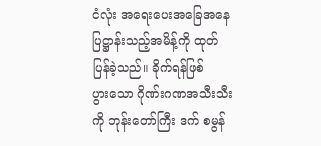ငံလုံး အ‌ရေး‌ပေးအ‌ခြေအ‌နေ ပြဋ္ဌာန်းသည့်အမိန့်ကို ထုတ် ပြန်ခဲ့သည်။ ခိုက်ရန်ဖြစ်ပွား‌သော ဂိုဏ်းဂဏအသီးသီးကို ဘုန်း‌တော်ကြီး ဒက် စမွန်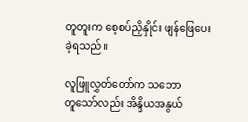တူတူးက ‌စေ့စပ်ညှိနှိုင်း ဖျန်‌ဖြေ‌ပေး ခဲ့ရသည်။

လူဖြူလွှတ်‌တော်က သ‌ဘောတူ‌သော်လည်း အိန္ဒိယအနွယ်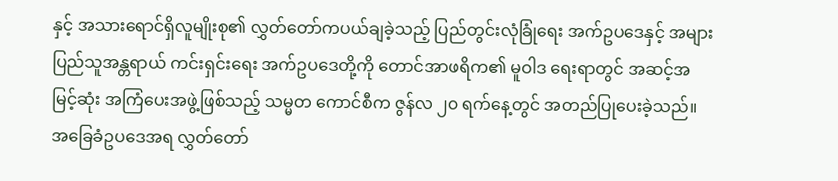နှင့် အသား‌ရောင်ရှိလူမျိုးစု၏ လွှတ်‌တော်ကပယ်ချခဲ့သည့် ပြည်တွင်းလုံခြုံ‌ရေး အက်ဥပ‌ဒေနှင့် အများပြည်သူအန္တရာယ် ကင်းရှင်း‌ရေး အက်ဥပ‌ဒေတို့ကို ‌တောင်အာဖရိက၏ မူဝါဒ ‌ရေးရာတွင် အဆင့်အမြင့်ဆုံး အကြံ‌ပေးအဖွဲ့ဖြစ်သည့် သမ္မတ ‌ကောင်စီက ဇွန်လ ၂၀ ရက်‌နေ့တွင် အတည်ပြု‌ပေးခဲ့သည်။ အ‌ခြေခံဥပ‌ဒေအရ လွှတ်‌တော်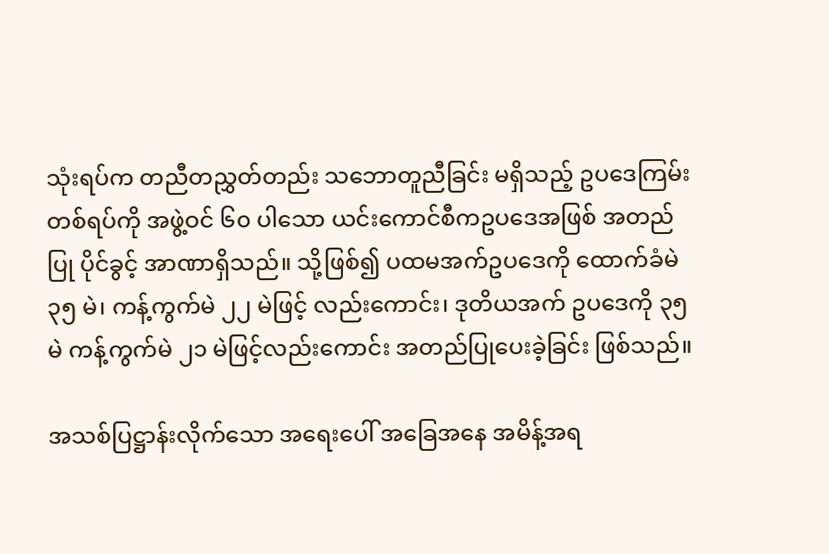သုံးရပ်က တညီတညွှတ်တည်း သ‌ဘောတူညီခြင်း မရှိသည့် ဥပ‌ဒေကြမ်းတစ်ရပ်ကို အဖွဲ့ဝင် ၆၀ ပါ‌သော ယင်း‌ကောင်စီကဥပ‌ဒေအဖြစ် အတည်ပြု ပိုင်ခွင့် အာဏာရှိသည်။ သို့ဖြစ်၍ ပထမအက်ဥပ‌ဒေကို ‌ထောက်ခံမဲ ၃၅ မဲ၊ ကန့်ကွက်မဲ ၂၂ မဲဖြင့် လည်း‌ကောင်း၊ ဒုတိယအက် ဥပ‌ဒေကို ၃၅ မဲ ကန့်ကွက်မဲ ၂၁ မဲဖြင့်လည်း‌ကောင်း အတည်ပြု‌ပေးခဲ့ခြင်း ဖြစ်သည်။

အသစ်ပြဋ္ဌာန်းလိုက်‌သော အ‌ရေး‌ပေါ် အ‌ခြေအ‌နေ အမိန့်အရ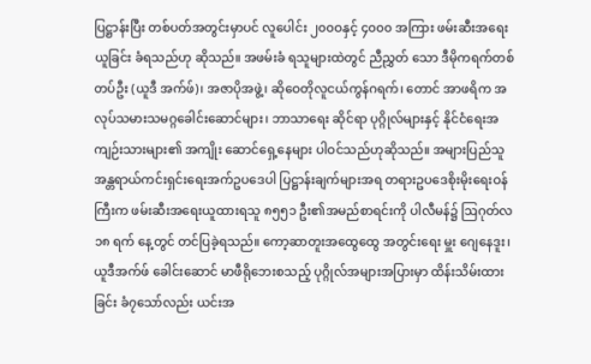ပြဋ္ဌာန်းပြီး တစ်ပတ်အတွင်းမှာပင် လူ‌ပေါင်း ၂၀၀ဝနှင့် ၄၀၀၀ အကြား ဖမ်းဆီးအ‌ရေးယူခြင်း ခံရသည်ဟု ဆိုသည်။ အဖမ်းခံ ရသူများထဲတွင် ညီညွှတ် ‌သော ဒီမိုကရက်တစ် တပ်ဦး (ယူဒီ အက်ဖ်)၊ အဇာပိုအဖွဲ့၊ ဆို‌ဝေတိုလူငယ်ကွန်ဂရက်၊ ‌တောင် အာဖရိက အလုပ်သမားသမဂ္ဂ‌ခေါင်း‌ဆောင်များ၊ ဘာသာ‌ရေး ဆိုင်ရာ ပုဂ္ဂိုလ်များနှင့် နိုင်ငံ‌ရေးအကျဉ်းသားများ၏ အကျိုး ‌ဆောင်‌ရှေ့‌နေများ ပါဝင်သည်ဟုဆိုသည်။ အများပြည်သူ အန္တရာယ်ကင်းရှင်း‌ရေးအက်ဥပ‌ဒေပါ ပြဋ္ဌာန်းချက်များအရ တရားဥပ‌ဒေစိုးမိုး‌ရေးဝန်ကြီးက ဖမ်းဆီးအ‌ရေးယူထားရသူ ၈၅၅၁ ဦး၏အမည်စာရင်းကို ပါလီမန်၌ ဩဂုတ်လ ၁၈ ရက် ‌နေ့တွင် တင်ပြခဲ့ရသည်။ ‌ကော့ဆာတူးအ‌ထွေ‌ထွေ အတွင်း‌ရေး မှူး ‌ဂျေ‌နေဒူး၊ ယူဒီအက်ဖ် ‌ခေါင်း‌ဆောင် မာဖီရို‌ဘေးစသည့် ပုဂ္ဂိုလ်အများအပြားမှာ ထိန်းသိမ်းထားခြင်း ခံ၇‌သော်လည်း ယင်းအ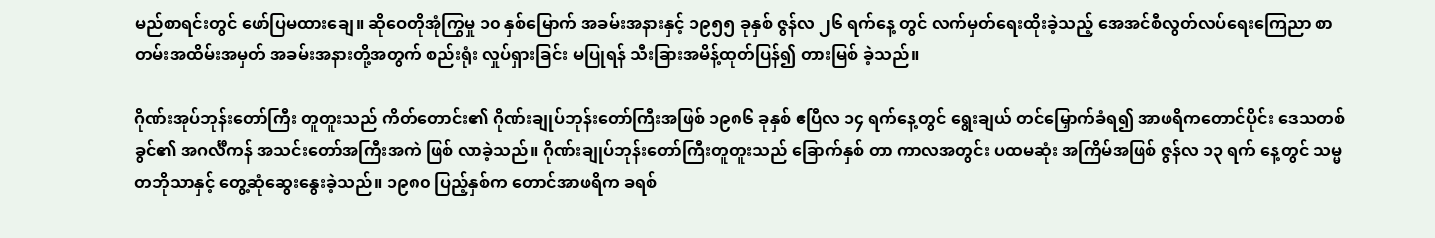မည်စာရင်းတွင် ‌ဖော်ပြမထား‌ချေ။ ဆို‌ဝေတိုအုံကြွမှု ၁၀ နှစ်‌မြောက် အခမ်းအနားနှင့် ၁၉၅၅ ခုနှစ် ဇွန်လ ၂၆ ရက်‌နေ့ တွင် လက်မှတ်‌ရေးထိုးခဲ့သည့် ‌အေအင်စီလွတ်လပ်‌ရေး‌ကြေညာ စာတမ်းအထိမ်းအမှတ် အခမ်းအနားတို့အတွက် စည်းရုံး လှုပ်ရှားခြင်း မပြုရန် သီးခြားအမိန့်ထုတ်ပြန်၍ တားမြစ် ခဲ့သည်။

ဂိုဏ်းအုပ်ဘုန်း‌တော်ကြီး တူတူးသည် ကိတ်‌တောင်း၏ ဂိုဏ်းချုပ်ဘုန်း‌တော်ကြီးအဖြစ် ၁၉၈၆ ခုနှစ် ဧပြီလ ၁၄ ရက်‌နေ့တွင် ‌ရွေးချယ် တင်‌မြှောက်ခံရ၍ အာဖရိက‌တောင်ပိုင်း ‌ဒေသတစ်ခွင်၏ အဂင်္လီကန် အသင်း‌တော်အကြီးအကဲ ဖြစ် လာခဲ့သည်။ ဂိုဏ်းချုပ်ဘုန်း‌တော်ကြီးတူတူးသည် ‌ခြောက်နှစ် တာ ကာလအတွင်း ပထမဆုံး အကြိမ်အဖြစ် ဇွန်လ ၁၃ ရက် ‌နေ့တွင် သမ္မတဘိုသာနှင့် ‌တွေ့ဆုံ‌ဆွေး‌နွေးခဲ့သည်။ ၁၉၈၀ ပြည့်နှစ်က ‌တောင်အာဖရိက ခရစ်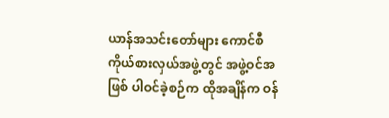ယာန်အသင်း‌တော်များ ‌ကောင်စီကိုယ်စားလှယ်အဖွဲ့တွင် အဖွဲ့ဝင်အဖြစ် ပါဝင်ခဲ့စဉ်က ထိုအချိန်က ဝန်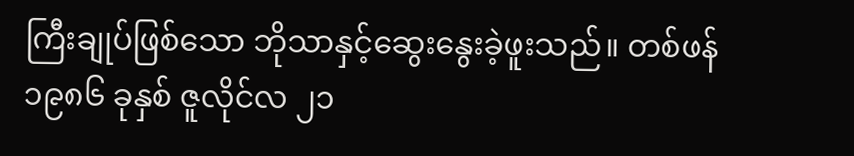ကြီးချုပ်ဖြစ်‌သော ဘိုသာနှင့်‌ဆွေး‌နွေးခဲ့ဖူးသည်။ တစ်ဖန် ၁၉၈၆ ခုနှစ် ဇူလိုင်လ ၂၁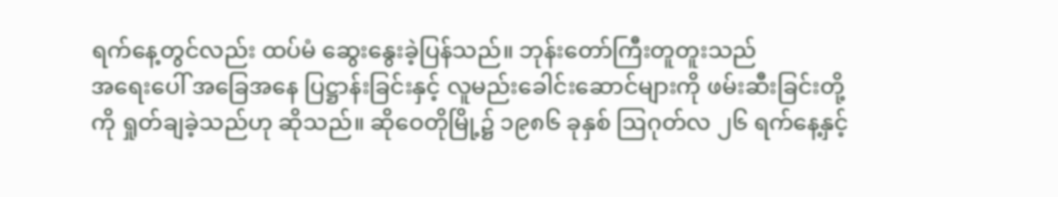ရက်‌နေ့တွင်လည်း ထပ်မံ ‌ဆွေး‌နွေးခဲ့ပြန်သည်။ ဘုန်း‌တော်ကြီးတူတူးသည် အ‌ရေး‌ပေါ် အ‌ခြေအ‌နေ ပြဋ္ဌာန်းခြင်းနှင့် လူမည်း‌ခေါင်း‌ဆောင်များကို ဖမ်းဆီးခြင်းတို့ကို ရှုတ်ချခဲ့သည်ဟု ဆိုသည်။ ဆို‌ဝေတိုမြို့၌ ၁၉၈၆ ခုနှစ် ဩဂုတ်လ ၂၆ ရက်‌နေ့နှင့်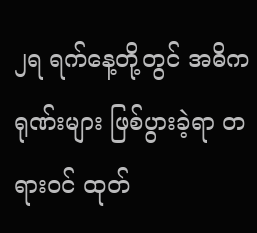၂ရ ရက်‌နေ့တို့တွင် အဓိကရုဏ်းများ ဖြစ်ပွားခဲ့ရာ တရားဝင် ထုတ်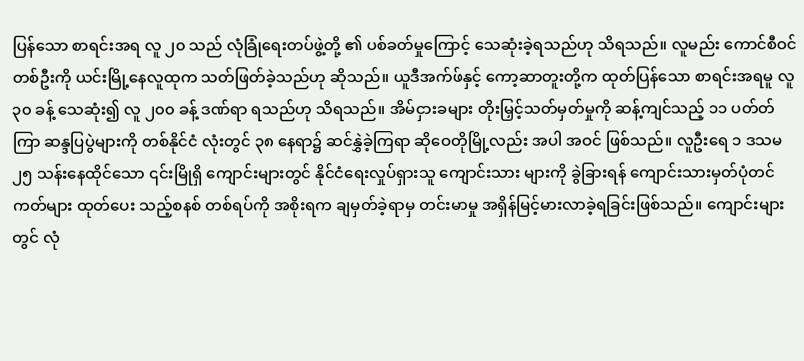ပြန်‌သော စာရင်းအရ လူ ၂၀ သည် လုံခြုံ‌ရေးတပ်ဖွဲ့တို့ ၏ ပစ်ခတ်မှု‌ကြောင့် ‌သေဆုံးခဲ့ရသည်ဟု သိရသည်။ လူမည်း ‌ကောင်စီဝင်တစ်ဦးကို ယင်းမြို့‌နေလူထုက သတ်ဖြတ်ခဲ့သည်ဟု ဆိုသည်။ ယူဒီအက်ဖ်နှင့် ‌ကော့ဆာတူးတို့က ထုတ်ပြန်‌သော စာရင်းအရမူ လူ ၃၀ ခန့် ‌သေဆုံး၍ လူ ၂၀၀ ခန့် ဒဏ်ရာ ရသည်ဟု သိရသည်။ အိမ်ငှားခများ တိုးမြှင့်သတ်မှတ်မှုကို ဆန့်ကျင်သည့် ၁၁ ပတ်တ်ကြာ ဆန္ဒပြပွဲများကို တစ်နိုင်ငံ လုံးတွင် ၃၈ ‌နေရာ၌ ဆင်နွှဲခဲ့ကြရာ ဆို‌ဝေတိုမြို့လည်း အပါ အဝင် ဖြစ်သည်။ လူဦး‌ရေ ၁ ဒသမ ၂၅ သန်း‌နေထိုင်‌သော ၎င်းမြိုရှိ ‌ကျောင်းများတွင် နိုင်ငံ‌ရေးလှုပ်ရှားသူ ‌ကျောင်းသား များကို ခွဲခြားရန် ‌ကျောင်းသားမှတ်ပုံတင်ကတ်များ ထုတ်‌ပေး သည့်စနစ် တစ်ရပ်ကို အစိုးရက ချမှတ်ခဲ့ရာမှ တင်းမာမှု အရှိန်မြင့်မားလာခဲ့ရခြင်းဖြစ်သည်။ ‌ကျောင်းများတွင် လုံ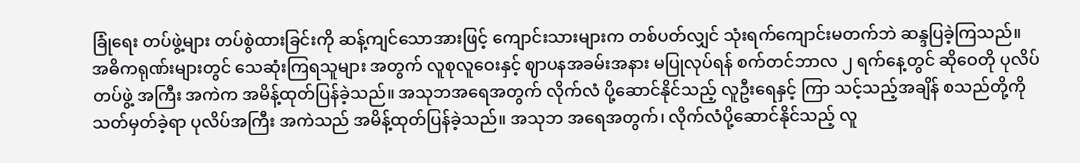ခြုံ‌ရေး တပ်ဖွဲ့များ တပ်စွဲထားခြင်းကို ဆန့်ကျင်‌သောအားဖြင့် ‌ကျောင်းသားများက တစ်ပတ်လျှင် သုံးရက်‌ကျောင်းမတက်ဘဲ ဆန္ဒပြခဲ့ကြသည်။ အဓိကရုဏ်းများတွင် ‌သေဆုံးကြရသူများ အတွက် လူစုလူ‌ဝေးနှင့် ဈာပနအခမ်းအနား မပြုလုပ်ရန် စက်တင်ဘာလ ၂ ရက်‌နေ့တွင် ဆို‌ဝေတို ပုလိပ်တပ်ဖွဲ့ အကြီး အကဲက အမိန့်ထုတ်ပြန်ခဲ့သည်။ အသုဘအ‌ရေအတွက် လိုက်လံ ပို့‌ဆောင်နိုင်သည့် လူဦး‌ရေနှင့် ကြာ သင့်သည့်အချိန် စသည်တို့ကို သတ်မှတ်ခဲ့ရာ ပုလိပ်အကြီး အကဲသည် အမိန့်ထုတ်ပြန်ခဲ့သည်။ အသုဘ အ‌ရေအတွက်၊ လိုက်လံပို့‌ဆောင်နိုင်သည့် လူ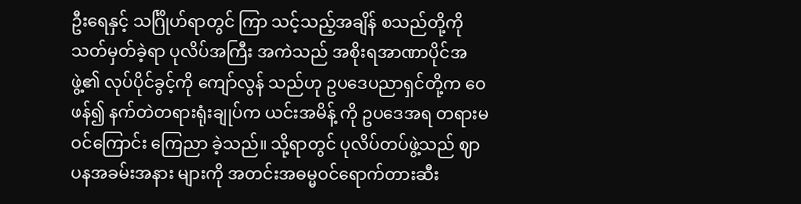ဦး‌ရေနှင့် သင်္ဂြိုဟ်ရာတွင် ကြာ သင့်သည့်အချိန် စသည်တို့ကို သတ်မှတ်ခဲ့ရာ ပုလိပ်အကြီး အကဲသည် အစိုးရအာဏာပိုင်အဖွဲ့၏ လုပ်ပိုင်ခွင့်ကို ‌ကျော်လွန် သည်ဟု ဥပ‌ဒေပညာရှင်တို့က ‌ဝေဖန်၍ နက်တဲတရားရုံးချုပ်က ယင်းအမိန့် ကို ဥပ‌ဒေအရ တရားမဝင်‌ကြောင်း ‌ကြေညာ ခဲ့သည်။ သို့ရာတွင် ပုလိပ်တပ်ဖွဲ့သည် ဈာပနအခမ်းအနား များကို အတင်းအဓမ္မဝင်‌ရောက်တားဆီး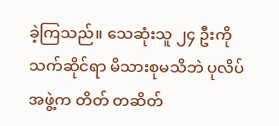ခဲ့ကြသည်။ ‌သေဆုံးသူ ၂၄ ဦးကို သက်ဆိုင်ရာ မိသားစုမသိဘဲ ပုလိပ်အဖွဲ့က တိတ် တဆိတ်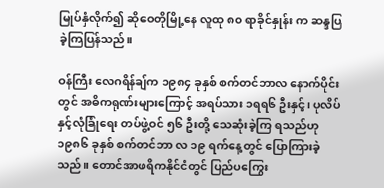မြုပ်နှံလိုက်၍ ဆို‌ဝေတိုမြို့‌နေ လူထု ၈၀ ရာခိုင်နှုန်း က ဆန္ဒပြခဲ့ကြပြန်သည်။

ဝန်ကြီး ‌လေဂရိန်ချ်က ၁၉၈၄ ခုနှစ် စက်တင်ဘာလ ‌နောက်ပိုင်းတွင် အဓိကရုဏ်းများ‌ကြောင့် အရပ်သား ၁ရရ၆ ဦးနှင့်၊ ပုလိပ်နှင့်လုံခြုံ‌ရေး တပ်ဖွဲ့ဝင် ၅၆ ဦးတို့ ‌သေဆုံးခဲ့ကြ ရသည်ဟု ၁၉၈၆ ခုနှစ် စက်တင်ဘာ လ ၁၉ ရက်‌နေ့တွင် ‌ပြောကြားခဲ့သည်။ ‌တောင်အာဖရိကနိုင်ငံတွင် ပြည်ပ‌ကြွေး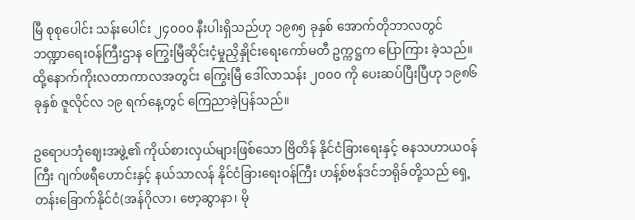မြီ စုစု‌ပေါင်း သန်း‌ပေါင်း ၂၄၀၀၀ နီးပါးရှိသည်ဟု ၁၉၈၅ ခုနှစ် ‌အောက်တိုဘာလတွင် ဘဏ္ဍာ‌ရေးဝန်ကြီးဌာန ‌ကြွေးမြီဆိုင်းငံ့မှုညှိနှိုင်း‌ရေး‌ကော်မတီ ဥက္ကဋ္ဌက ‌ပြောကြား ခဲ့သည်။ ထို့‌နောက်ကိုးလတာကာလအတွင်း ‌ကြွေးမြီ ‌ဒေါ်လာသန်း ၂၀၀၀ ကို ‌ပေးဆပ်ပြီးပြီဟု ၁၉၈၆ ခုနှစ် ဇူလိုင်လ ၁၉ ရက်‌နေ့တွင် ‌ကြေညာခဲ့ပြန်သည်။

ဥ‌ရောပဘုံ‌ဈေးအဖွဲ့၏ ကိုယ်စားလှယ်များဖြစ်‌သော ဗြိတိန် နိုင်ငံခြား‌ရေးနှင့် ဓနသဟာယဝန်ကြီး ဂျက်ဖရီ‌ဟောင်းနှင့် နယ်သာလန် နိုင်ငံခြား‌ရေးဝန်ကြီး ဟန့်စ်ဗန်ဒင်ဘရိုခ်တို့သည် ‌ရှေ့တန်း‌ခြောက်နိုင်ငံ(အန်ဂိုလာ၊ ‌ဗော့ဆွာနာ၊ မို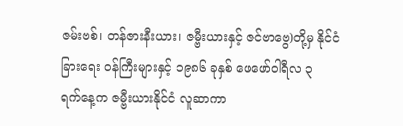ဇမ်းဗစ်၊ တန်ဇားနီးယား၊ ဇမ္ဗီးယားနှင့် ဇင်ဗာ‌ဗွေ)တို့မှ နိုင်ငံခြား‌ရေး ဝန်ကြီးများနှင့် ၁၉၈၆ ခုနှစ် ‌ဖေ‌ဖော်ဝါရီလ ၃ ရက်‌နေ့က ဇမ္ဗီးယားနိုင်ငံ လူဆာကာ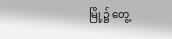မြို့၌ ‌တွေ့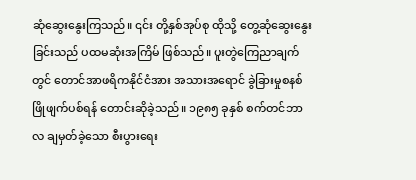ဆုံ‌ဆွေး‌နွေးကြသည်။ ၎င်း တို့နှစ်အုပ်စု ထိုသို့ ‌တွေ့ဆုံ‌ဆွေး‌နွေးခြင်းသည် ပထမဆုံးအကြိမ် ဖြစ်သည်။ ပူးတွဲ‌ကြေညာချက်တွင် ‌တောင်အာဖရိကနိုင်ငံအား အသားအ‌ရောင် ခွဲခြားမှုစနစ် ဖြိုဖျက်ပစ်ရန် ‌တောင်းဆိုခဲ့သည်။ ၁၉၈၅ ခုနှစ် စက်တင်ဘာလ ချမှတ်ခဲ့‌သော စီးပွား‌ရေး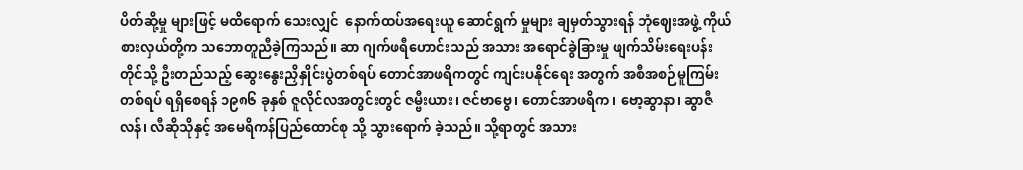ပိတ်ဆို့မှု များဖြင့် မထိ‌ရောက်‌ သေးလျှင် ‌ နောက်ထပ်အ‌ရေးယူ ‌ဆောင်ရွက် မှုများ ချမှတ်သွားရန် ဘုံ‌ဈေးအဖွဲ့ ကိုယ်စားလှယ်တို့က သ‌ဘောတူညီခဲ့ကြသည်။ ဆာ ဂျက်ဖရီ‌ဟောင်းသည် အသား အ‌ရောင်ခွဲခြားမှု ဖျက်သိမ်း‌ရေးပန်းတိုင်သို့ ဦးတည်သည့် ‌ဆွေး‌နွေးညှိနှိုင်းပွဲတစ်ရပ် ‌တောင်အာဖရိကတွင် ကျင်းပနိုင်‌ရေး အတွက် အစီအစဉ်မူကြမ်းတစ်ရပ် ရရှိ‌စေရန် ၁၉၈၆ ခုနှစ် ဇူလိုင်လအတွင်းတွင် ဇမ္ဗီးယား၊ ဇင်ဗာ‌ဗွေ၊ ‌တောင်အာဖရိက၊ ‌ဗော့ဆွာနာ၊ ဆွာဇီလန်၊ လီဆိုသိုနှင့် အ‌မေရိကန်ပြည်‌ထောင်စု သို့ သွား‌ရောက် ခဲ့သည်။ သို့ရာတွင် အသား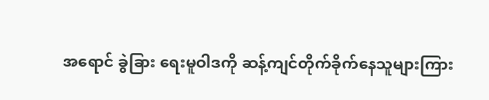အ‌ရောင် ခွဲခြား ‌ရေးမူဝါဒကို ဆန့်ကျင်တိုက်ခိုက်‌နေသူများကြား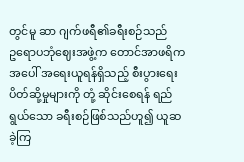တွင်မူ ဆာ ဂျက်ဖရီ၏ခရီးစဉ်သည် ဥ‌ရောပဘုံ‌ဈေးအဖွဲ့က ‌တောင်အာဖရိက အ‌ပေါ် အ‌ရေးယူရန်ရှိသည့် စီးပွား‌ရေး ပိတ်ဆို့မှုများကို တုံ့ ဆိုင်း‌စေရန် ရည်ရွယ်‌သော ခရီးစဉ်ဖြစ်သည်ဟူ၍ ယူဆခဲ့ကြ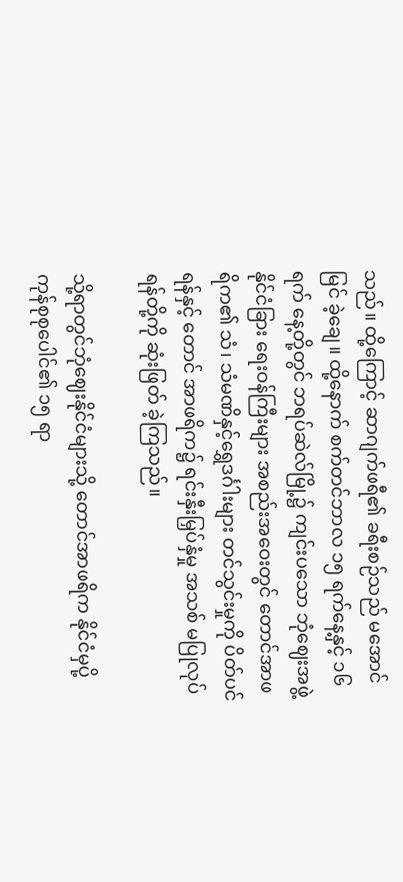သည်။ ထို့‌ကြောင့် ဆာဂျက်ဖရီ၏ ခရီးစဉ်သည် မ‌အောင်မြင် ခဲ့‌ချေ။ ထို့‌နောက် စက်တင်ဘာလ ၁၅ ရက်‌နေ့နှင့် ၁၆ ရက် ‌နေ့တို့တွင် ဘရပ်ဆဲလ်မြို့၌ ကျင်းပ‌သော ဘုံ‌ဈေးအဖွဲ့ နိုင်ငံခြား ‌ရေးဝန်ကြီးများ အစည်းအ‌ဝေးတွင် ‌တောင်အာဖရိက၏ သံ၊ သံမဏိနှင့်‌ရွှေဒင်္ဂါးများ တင်သွင်းမှုကို ပိတ်ပင်ရန်နှင့် ‌တောင် အာဖရိက၌ ရင်းနှီးမြှပ်နှံမှု အသစ် မပြုလုပ်ရန်တို့ကို ဆုံးဖြတ် ခဲ့ကြသည်။

သို့ရာတွင်ဘုံ‌ဈေးနိုင်ငံများသို့ ‌တောင်အာဖရိက နိုင်ငံမှပို့ကုန်စုစု‌ပေါင်၏ ၁၅ ရာ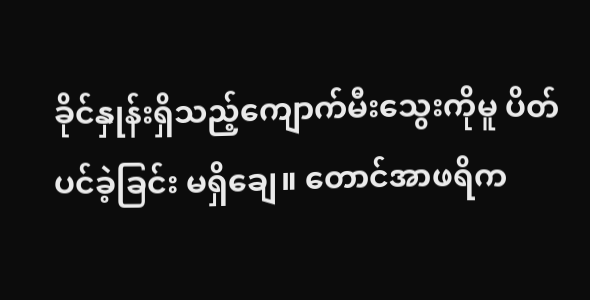ခိုင်နှုန်းရှိသည့်‌ကျောက်မီး‌သွေးကိုမူ ပိတ်ပင်ခဲ့ခြင်း မရှိ‌ချေ။ ‌တောင်အာဖရိက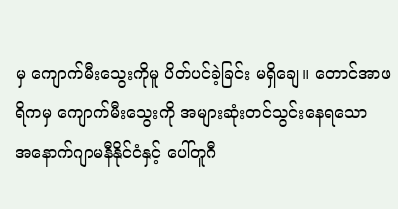မှ ‌ကျောက်မီး‌သွေးကိုမူ ပိတ်ပင်ခဲ့ခြင်း မရှိ‌ချေ။ ‌တောင်အာဖရိကမှ ‌ကျောက်မီး‌သွေးကို အများဆုံးတင်သွင်း‌နေရသော အ‌နောက်ဂျာမနီနိုင်ငံနှင့် ‌ပေါ်တူဂီ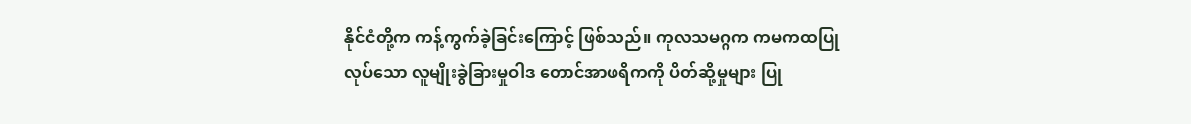နိုင်ငံတို့က ကန့်ကွက်ခဲ့ခြင်း‌ကြောင့် ဖြစ်သည်။ ကုလသမဂ္ဂက ကမကထပြုလုပ်‌သော လူမျိုးခွဲခြားမှုဝါဒ ‌တောင်အာဖရိကကို ပိတ်ဆို့မှုများ ပြု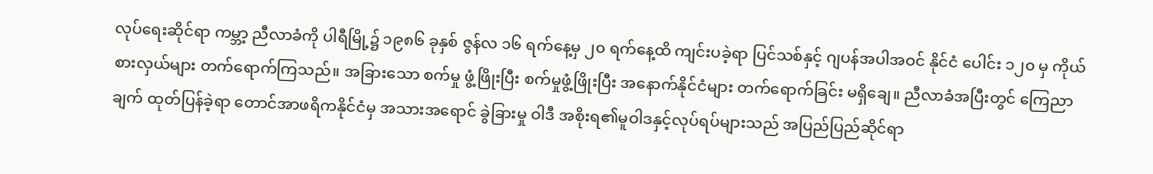လုပ်‌ရေးဆိုင်ရာ ကမ္ဘာ့ ညီလာခံကို ပါရီမြို့၌ ၁၉၈၆ ခုနှစ် ဇွန်လ ၁၆ ရက်‌နေ့မှ ၂၀ ရက်‌နေ့ထိ ကျင်းပခဲ့ရာ ပြင်သစ်နှင့် ဂျပန်အပါအဝင် နိုင်ငံ ‌ပေါင်း ၁၂၀ မှ ကိုယ်စားလှယ်များ တက်‌ရောက်ကြသည်။ အခြား‌သော စက်မှု ဖွံ့ဖြိုးပြီး စက်မှုဖွံ့ဖြိုးပြီး အ‌နောက်နိုင်ငံများ တက်‌ရောက်ခြင်း မရှိ‌ချေ။ ညီလာခံအပြီးတွင် ‌ကြေညာချက် ထုတ်ပြန်ခဲ့ရာ ‌တောင်အာဖရိကနိုင်ငံမှ အသားအ‌ရောင် ခွဲခြားမှု ဝါဒီ အစိုးရ၏မူဝါဒနှင့်လုပ်ရပ်များသည် အပြည်ပြည်ဆိုင်ရာ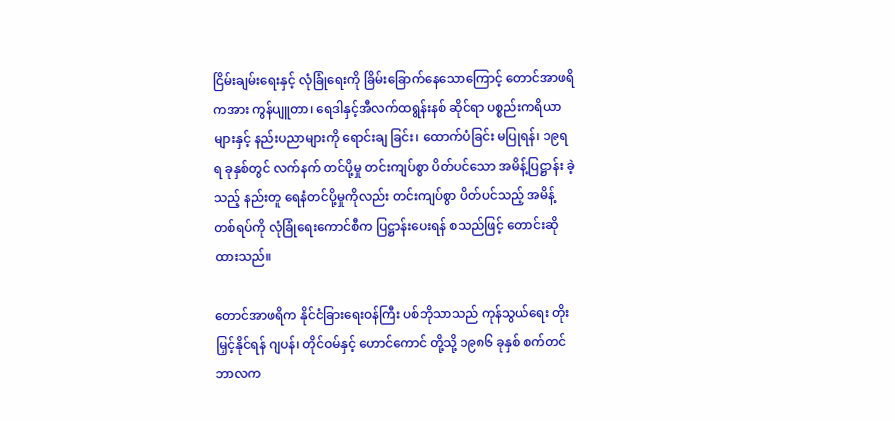ငြိမ်းချမ်း‌ရေးနှင့် လုံခြုံ‌ရေးကို ခြိမ်း‌ခြောက်‌နေ‌သော‌ကြောင့် ‌တောင်အာဖရိကအား ကွန်ပျူတာ၊ ‌ရေဒါနှင့်အီလက်ထရွန်းနစ် ဆိုင်ရာ ပစ္စည်းကရိယာများနှင့် နည်းပညာများကို ‌ရောင်းချ ခြင်း၊ ‌ထောက်ပံခြင်း မပြုရန်၊ ၁၉ရရ ခုနှစ်တွင် လက်နက် တင်ပို့မှု တင်းကျပ်စွာ ပိတ်ပင်‌သော အမိန့်ပြဋ္ဌာန်း ခဲ့သည့် နည်းတူ ‌ရေနံတင်ပို့မှုကိုလည်း တင်းကျပ်စွာ ပိတ်ပင်သည့် အမိန့်တစ်ရပ်ကို လုံခြုံ‌ရေး‌ကောင်စီက ပြဋ္ဌာန်း‌ပေးရန် စသည်ဖြင့် ‌တောင်းဆိုထားသည်။

တောင်အာဖရိက နိုင်ငံခြား‌ရေးဝန်ကြီး ပစ်ဘိုသာသည် ကုန်သွယ်‌ရေး တိုးမြှင့်နိုင်ရန် ဂျပန်၊ တိုင်ဝမ်နှင့် ‌ဟောင်‌ကောင် တို့သို့ ၁၉၈၆ ခုနှစ် စက်တင်ဘာလက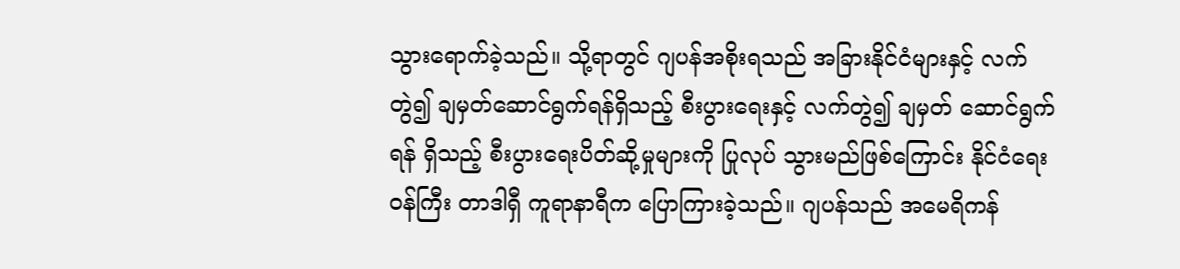သွား‌ရောက်ခဲ့သည်။ သို့ရာတွင် ဂျပန်အစိုးရသည် အခြားနိုင်ငံများနှင့် လက်တွဲ၍ ချမှတ်‌ဆောင်ရွက်ရန်ရှိသည့် စီးပွား‌ရေးနှင့် လက်တွဲ၍ ချမှတ် ‌ဆောင်ရွက်ရန် ရှိသည့် စီးပွား‌ရေးပိတ်ဆို့မှုများကို ပြုလုပ် သွားမည်ဖြစ်‌ကြောင်း နိုင်ငံ‌ရေးဝန်ကြီး တာဒါရှီ ကူရာနာရီက ‌ပြောကြားခဲ့သည်။ ဂျပန်သည် အ‌မေရိကန်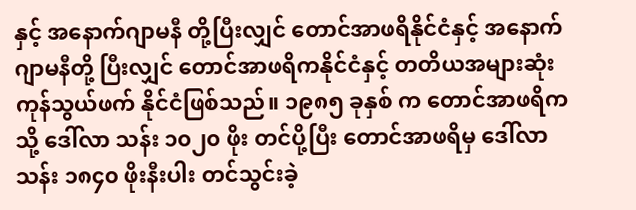နှင့် အ‌နောက်ဂျာမနီ တို့ပြီးလျှင် ‌တောင်အာဖရိနိုင်ငံနှင့် အ‌နောက်ဂျာမနီတို့ ပြီးလျှင် ‌တောင်အာဖရိကနိုင်ငံနှင့် တတိယအများဆုံး ကုန်သွယ်ဖက် နိုင်ငံဖြစ်သည်။ ၁၉၈၅ ခုနှစ် က ‌တောင်အာဖရိကသို့ ‌ဒေါ်လာ သန်း ၁၀၂၀ ဖိုး တင်ပို့ပြီး ‌တောင်အာဖရိမှ ‌ဒေါ်လာသန်း ၁၈၄၀ ဖိုးနီးပါး တင်သွင်းခဲ့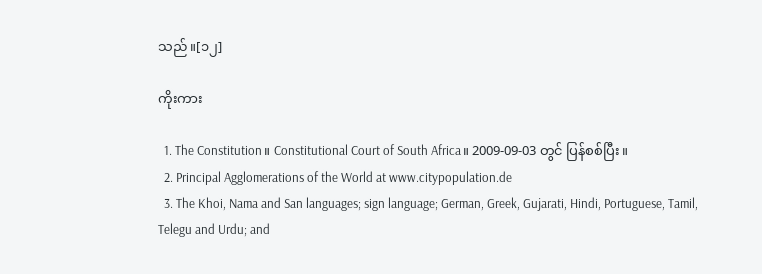သည်။[၁၂]

ကိုးကား

  1. The Constitution။ Constitutional Court of South Africa။ 2009-09-03 တွင် ပြန်စစ်ပြီး။
  2. Principal Agglomerations of the World at www.citypopulation.de
  3. The Khoi, Nama and San languages; sign language; German, Greek, Gujarati, Hindi, Portuguese, Tamil, Telegu and Urdu; and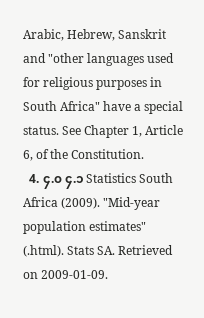Arabic, Hebrew, Sanskrit and "other languages used for religious purposes in South Africa" have a special status. See Chapter 1, Article 6, of the Constitution.
  4. ၄.၀ ၄.၁ Statistics South Africa (2009). "Mid-year population estimates" (.html). Stats SA. Retrieved on 2009-01-09.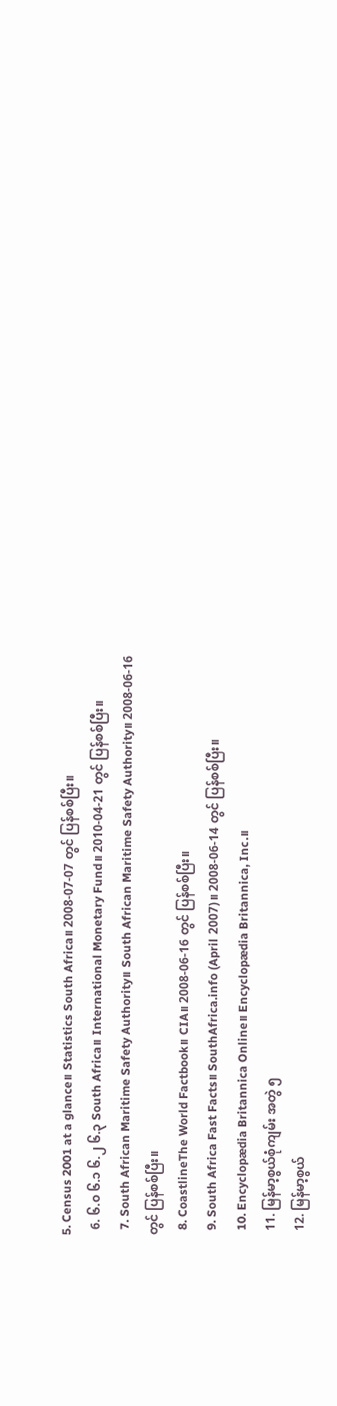5. Census 2001 at a glance။ Statistics South Africa။ 2008-07-07 တွင် ပြန်စစ်ပြီး။
  6. ၆.၀ ၆.၁ ၆.၂ ၆.၃ South Africa။ International Monetary Fund။ 2010-04-21 တွင် ပြန်စစ်ပြီး။
  7. South African Maritime Safety Authority။ South African Maritime Safety Authority။ 2008-06-16 တွင် ပြန်စစ်ပြီး။
  8. CoastlineThe World Factbook။ CIA။ 2008-06-16 တွင် ပြန်စစ်ပြီး။
  9. South Africa Fast Facts။ SouthAfrica.info (April 2007)။ 2008-06-14 တွင် ပြန်စစ်ပြီး။
  10. Encyclopædia Britannica Online။ Encyclopædia Britannica, Inc.။
  11. မြန်မာ့စွယ်စုံကျမ်း အတွဲ ၅
  12. မြန်မာ့စွယ်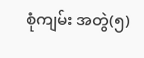စုံကျမ်း အတွဲ(၅)